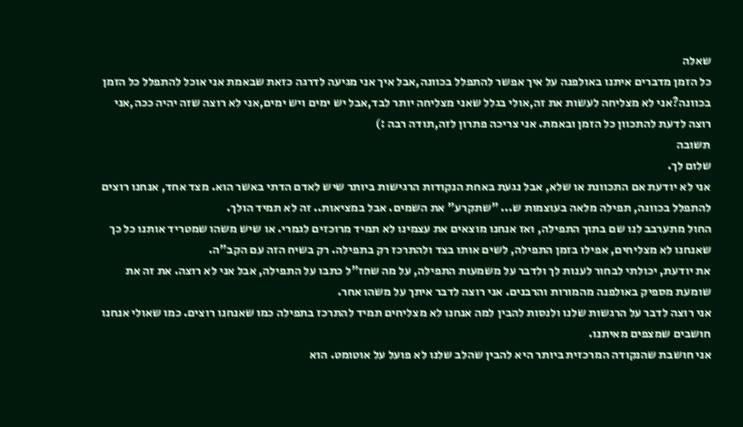שאלה
כל הזמן מדברים איתנו באולפנה על איך אפשר להתפלל בכוונה,אבל איך אני מגיעה לדרגה כזאת שבאמת אני אוכל להתפלל כל הזמן בכוונה?אני לא מצליחה לעשות את זה,אולי בגלל שאני מצליחה יותר לבד,אבל יש ימים ויש ימים,אני לא רוצה שזה יהיה ככה,אני רוצה לדעת להתכוון כל הזמן ובאמת. אני צריכה פתרון לזה,תודה רבה :)
תשובה
שלום לך.
אני לא יודעת אם התכוונת או שלא, אבל נגעת באחת הנקודות הרגישות ביותר שיש לאדם הדתי באשר הוא. מצד אחד, אנחנו רוצים להתפלל בכוונה, תפילה מלאה בעוצמות ש... "שתקרע" את השמים. אבל במציאות.. זה לא תמיד הולך.
החול מתערבב לנו שם בתוך התפילה, ואז אנחנו מוצאים את עצמינו לא תמיד מרוכזים לגמרי. או שיש משהו שמטריד אותנו כל כך שאנחנו לא מצליחים, אפילו בזמן התפילה, לשים אותו בצד ולהתרכז רק בתפילה. רק בשיח הזה עם הקב"ה.
את יודעת, יכולתי לבחור לענות לך ולדבר על משמעות התפילה, על מה שחז"ל כתבו על התפילה, אבל אני לא רוצה. את זה את שומעת מספיק באולפנה מהמורות והרבנים. אני רוצה לדבר איתך על משהו אחר.
אני רוצה לדבר על הרגשות שלנו ולנסות להבין למה אנחנו לא מצליחים תמיד להתרכז בתפילה כמו שאנחנו רוצים. כמו שאולי אנחנו חושבים שמצפים מאיתנו.
אני חושבת שהנקודה המרכזית ביותר היא להבין שהלב שלנו לא פועל על אוטומט. הוא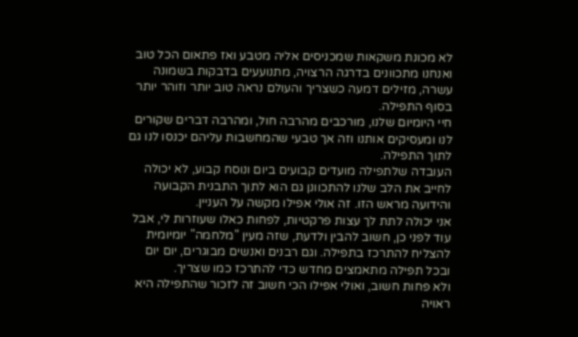לא מכונת משקאות שמכניסים אליה מטבע ואז פתאום הכל טוב ואנחנו מתכוונים בדרגה הרצויה, מתנועעים בדבקות בשמונה עשרה, מזילים דמעה כשצריך והעולם נראה טוב יותר וזוהר יותר בסוף התפילה.
חיי היומיום שלנו, מורכבים מהרבה חול, ומהרבה דברים שקורים לנו ומעסיקים אותנו וזה אך טבעי שהמחשבות עליהם יכנסו לנו גם לתוך התפילה.
העובדה שלתפילה מועדים קבועים ביום ונוסח קבוע, לא יכולה לחייב את הלב שלנו להתכוונן גם הוא לתוך התבנית הקבועה והידועה מראש הזו. זה אולי אפילו מקשה על העניין.
אני יכולה לתת לך עצות פרקטיות, לפחות כאלו שעוזרות לי, אבל עוד לפני כן, חשוב להבין ולדעת, שזה מעין "מלחמה" יומיומית להצליח להתרכז בתפילה. וגם רבנים ואנשים מבוגרים, יום יום ובכל תפילה מתאמצים מחדש כדי להתרכז כמו שצריך.
ולא פחות חשוב, ואולי אפילו הכי חשוב זה לזכור שהתפילה היא ראויה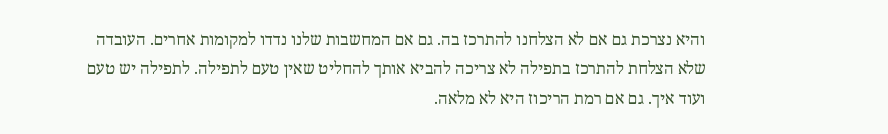והיא נצרכת גם אם לא הצלחנו להתרכז בה. גם אם המחשבות שלנו נדדו למקומות אחרים. העובדה שלא הצלחת להתרכז בתפילה לא צריכה להביא אותך להחליט שאין טעם לתפילה. לתפילה יש טעם ועוד איך. גם אם רמת הריכוז היא לא מלאה.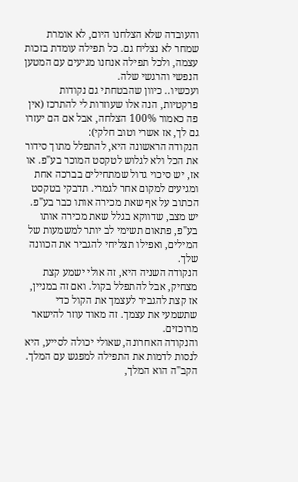והעובדה שלא הצלחנו היום, לא אומרת שמחר לא נצליח גם. כל תפילה עומדת בזכות עצמה, ולכל תפילה אנחנו מגיעים עם המטען הנפשי והרגשי שלה.
ועכשיו.. כיוון שהבטחתי גם נקודות פרקטיות, הנה אלו שעוזרות לי להתרכז (אין פה כאמור 100% הצלחה, אבל אם הם יעזרו גם לך, אז אשרי וטוב חלקי):
הנקודה הראשונה היא, להתפלל מתוך סידור את הכל ולא לגלוש לטקסט המוכר בע"פ. או אז, יש סיכוי גדול שמתחילים בברכה אחת ומגיעים למקום אחר לגמרי. תדבקי בטקסט הכתוב על אף שאת מכירה אותו כבר בע"פ. יש מצב, שדווקא בגלל שאת מכירה אותו בע"פ, פתאום תשימי לב יותר למשמעות של המילים, ואפילו תצליחי להגביר את הכוונה שלך.
הנקודה השניה היא, זה אולי ישמע קצת מצחיק, אבל להתפלל בקול. ואם זה במניין, אז קצת להגביר לעצמך את הקול כדי שתשמעי את עצמך. זה מאוד עוזר להישאר מרוכזים.
והנקודה האחרונה, שאולי יכולה לסייע, היא לנסות לדמות את התפילה למפגש עם המלך. הקב"ה הוא המלך,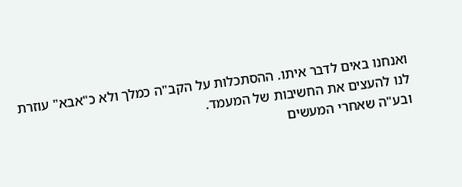ואנחנו באים לדבר איתו. ההסתכלות על הקב"ה כמלך ולא כ"אבא" עוזרת לנו להעצים את החשיבות של המעמד.
ובע"ה שאחרי המעשים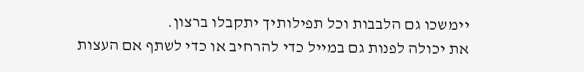יימשכו גם הלבבות וכל תפילותיך יתקבלו ברצון.
את יכולה לפנות גם במייל כדי להרחיב או כדי לשתף אם העצות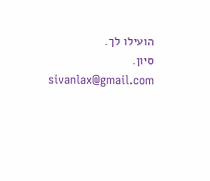הועילו לך.
סיון.
sivanlax@gmail.com